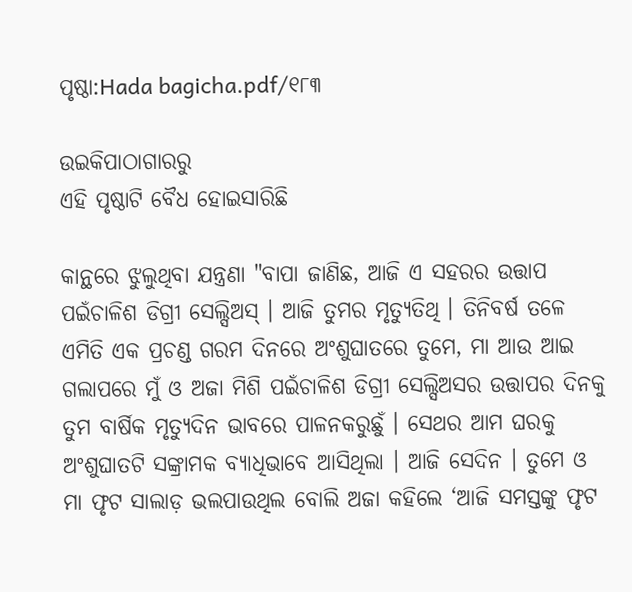ପୃଷ୍ଠା:Hada bagicha.pdf/୧୮୩

ଉଇକିପାଠାଗାର‌ରୁ
ଏହି ପୃଷ୍ଠାଟି ବୈଧ ହୋଇସାରିଛି

କାନ୍ଥରେ ଝୁଲୁଥିବା ଯନ୍ତ୍ରଣା "ବାପା ଜାଣିଛ, ଆଜି ଏ ସହରର ଉତ୍ତାପ ପଇଁଚାଳିଶ ଡିଗ୍ରୀ ସେଲ୍ସିଅସ୍ । ଆଜି ତୁମର ମୃତ୍ୟୁତିଥି । ତିନିବର୍ଷ ତଳେ ଏମିତି ଏକ ପ୍ରଚଣ୍ଡ ଗରମ ଦିନରେ ଅଂଶୁଘାତରେ ତୁମେ, ମା ଆଉ ଆଇ ଗଲାପରେ ମୁଁ ଓ ଅଜା ମିଶି ପଇଁଚାଳିଶ ଡିଗ୍ରୀ ସେଲ୍ସିଅସର ଉତ୍ତାପର ଦିନକୁ ତୁମ ବାର୍ଷିକ ମୃତ୍ୟୁଦିନ ଭାବରେ ପାଳନକରୁଛୁଁ । ସେଥର ଆମ ଘରକୁ ଅଂଶୁଘାତଟି ସଙ୍କ୍ରାମକ ବ୍ୟାଧିଭାବେ ଆସିଥିଲା । ଆଜି ସେଦିନ । ତୁମେ ଓ ମା ଫୃଟ ସାଲାଡ଼ ଭଲପାଉଥିଲ ବୋଲି ଅଜା କହିଲେ ‘ଆଜି ସମସ୍ତଙ୍କୁ ଫୃଟ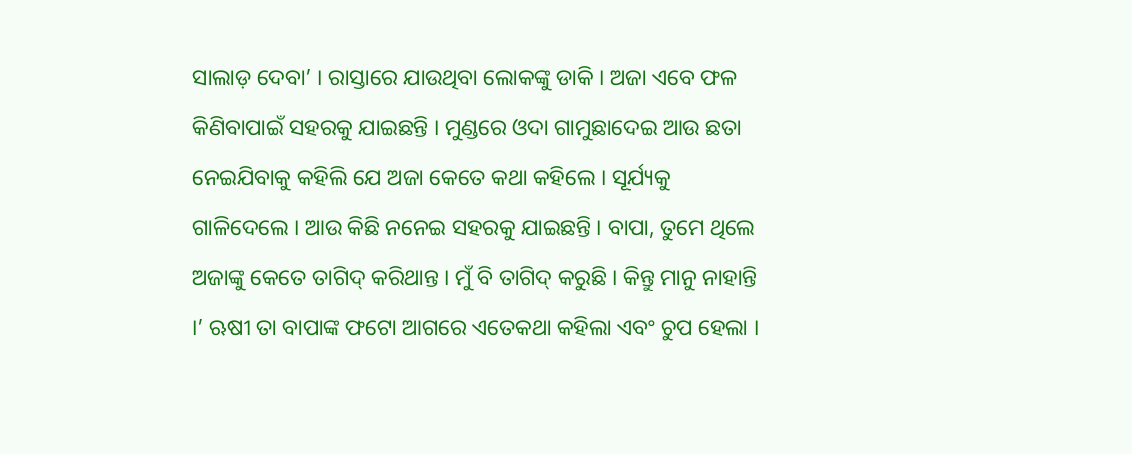ସାଲାଡ଼ ଦେବା’ । ରାସ୍ତାରେ ଯାଉଥିବା ଲୋକଙ୍କୁ ଡାକି । ଅଜା ଏବେ ଫଳ କିଣିବାପାଇଁ ସହରକୁ ଯାଇଛନ୍ତି । ମୁଣ୍ଡରେ ଓଦା ଗାମୁଛାଦେଇ ଆଉ ଛତା ନେଇଯିବାକୁ କହିଲି ଯେ ଅଜା କେତେ କଥା କହିଲେ । ସୂର୍ଯ୍ୟକୁ ଗାଳିଦେଲେ । ଆଉ କିଛି ନନେଇ ସହରକୁ ଯାଇଛନ୍ତି । ବାପା, ତୁମେ ଥିଲେ ଅଜାଙ୍କୁ କେତେ ତାଗିଦ୍ କରିଥାନ୍ତ । ମୁଁ ବି ତାଗିଦ୍ କରୁଛି । କିନ୍ତୁ ମାନୁ ନାହାନ୍ତି ।’ ଋଷୀ ତା ବାପାଙ୍କ ଫଟୋ ଆଗରେ ଏତେକଥା କହିଲା ଏବଂ ଚୁପ ହେଲା ।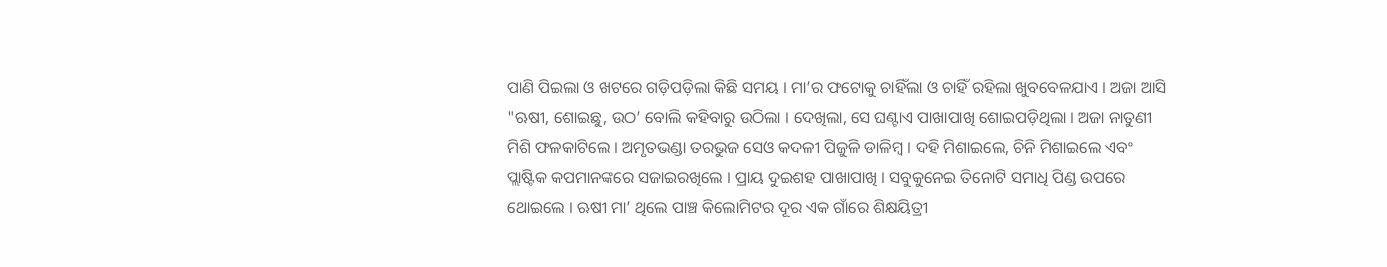ପାଣି ପିଇଲା ଓ ଖଟରେ ଗଡ଼ିପଡ଼ିଲା କିଛି ସମୟ । ମା’ର ଫଟୋକୁ ଚାହିଁଲା ଓ ଚାହିଁ ରହିଲା ଖୁବବେଳଯାଏ । ଅଜା ଆସି "ଋଷୀ, ଶୋଇଛୁ, ଉଠ’ ବୋଲି କହିବାରୁ ଉଠିଲା । ଦେଖିଲା, ସେ ଘଣ୍ଟାଏ ପାଖାପାଖି ଶୋଇପଡ଼ିଥିଲା । ଅଜା ନାତୁଣୀ ମିଶି ଫଳକାଟିଲେ । ଅମୃତଭଣ୍ଡା ତରଭୁଜ ସେଓ କଦଳୀ ପିଜୁଳି ଡାଳିମ୍ବ । ଦହି ମିଶାଇଲେ, ଚିନି ମିଶାଇଲେ ଏବଂ ପ୍ଲାଷ୍ଟିକ କପମାନଙ୍କରେ ସଜାଇରଖିଲେ । ପ୍ରାୟ ଦୁଇଶହ ପାଖାପାଖି । ସବୁକୁନେଇ ତିନୋଟି ସମାଧି ପିଣ୍ଡ ଉପରେ ଥୋଇଲେ । ଋଷୀ ମା’ ଥିଲେ ପାଞ୍ଚ କିଲୋମିଟର ଦୂର ଏକ ଗାଁରେ ଶିକ୍ଷୟିତ୍ରୀ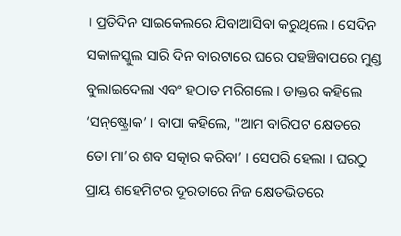। ପ୍ରତିଦିନ ସାଇକେଲରେ ଯିବାଆସିବା କରୁଥିଲେ । ସେଦିନ ସକାଳସ୍କୁଲ ସାରି ଦିନ ବାରଟାରେ ଘରେ ପହଞ୍ଚିବାପରେ ମୁଣ୍ଡ ବୁଲାଇଦେଲା ଏବଂ ହଠାତ ମରିଗଲେ । ଡାକ୍ତର କହିଲେ ‘ସନ୍‌‌ଷ୍ଟ୍ରୋକ’ । ବାପା କହିଲେ, "ଆମ ବାରିପଟ କ୍ଷେତରେ ତୋ ମା’ର ଶବ ସତ୍କାର କରିବା’ । ସେପରି ହେଲା । ଘରଠୁ ପ୍ରାୟ ଶହେମିଟର ଦୂରତାରେ ନିଜ କ୍ଷେତଭିତରେ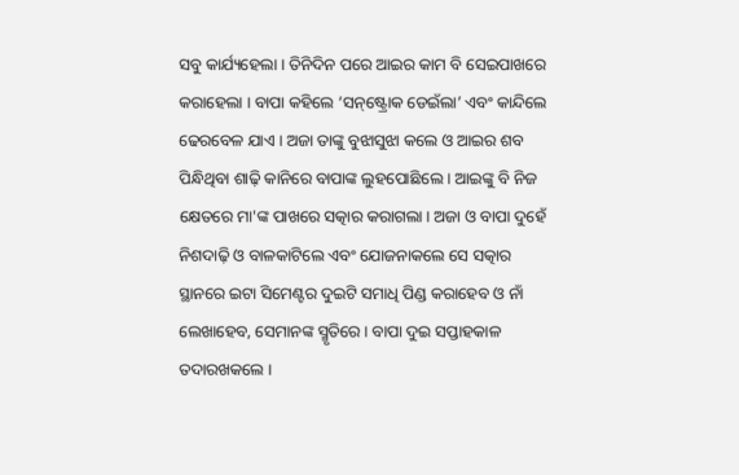ସବୁ କାର୍ଯ୍ୟହେଲା । ତିନିଦିନ ପରେ ଆଇର କାମ ବି ସେଇପାଖରେ କରାହେଲା । ବାପା କହିଲେ ‘ସନ୍‌‌ଷ୍ଟ୍ରୋକ ଡେଇଁଲା’ ଏବଂ କାନ୍ଦିଲେ ଢେରବେଳ ଯାଏ । ଅଜା ତାଙ୍କୁ ବୁଝାସୁଝା କଲେ ଓ ଆଇର ଶବ ପିନ୍ଧିଥିବା ଶାଢ଼ି କାନିରେ ବାପାଙ୍କ ଲୁହପୋଛିଲେ । ଆଇଙ୍କୁ ବି ନିଜ କ୍ଷେତରେ ମା'ଙ୍କ ପାଖରେ ସତ୍କାର କରାଗଲା । ଅଜା ଓ ବାପା ଦୁହେଁ ନିଶଦାଢ଼ି ଓ ବାଳକାଟିଲେ ଏବଂ ଯୋଜନାକଲେ ସେ ସତ୍କାର ସ୍ଥାନରେ ଇଟା ସିମେଣ୍ଟର ଦୁଇଟି ସମାଧି ପିଣ୍ଡ କରାହେବ ଓ ନାଁ ଲେଖାହେବ, ସେମାନଙ୍କ ସ୍ମୃତିରେ । ବାପା ଦୁଇ ସପ୍ତାହକାଳ ତଦାରଖକଲେ ।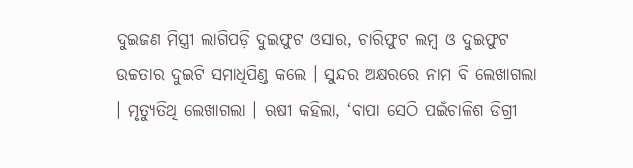ଦୁଇଜଣ ମିସ୍ତ୍ରୀ ଲାଗିପଡ଼ି ଦୁଇଫୁଟ ଓସାର, ଚାରିଫୁଟ ଲମ୍ବ ଓ ଦୁଇଫୁଟ ଉଚ୍ଚତାର ଦୁଇଟି ସମାଧିପିଣ୍ଡ କଲେ । ସୁନ୍ଦର ଅକ୍ଷରରେ ନାମ ବି ଲେଖାଗଲା । ମୃତ୍ୟୁତିଥି ଲେଖାଗଲା । ଋଷୀ କହିଲା, ‘ବାପା ସେଠି ପଇଁଚାଳିଶ ଡିଗ୍ରୀ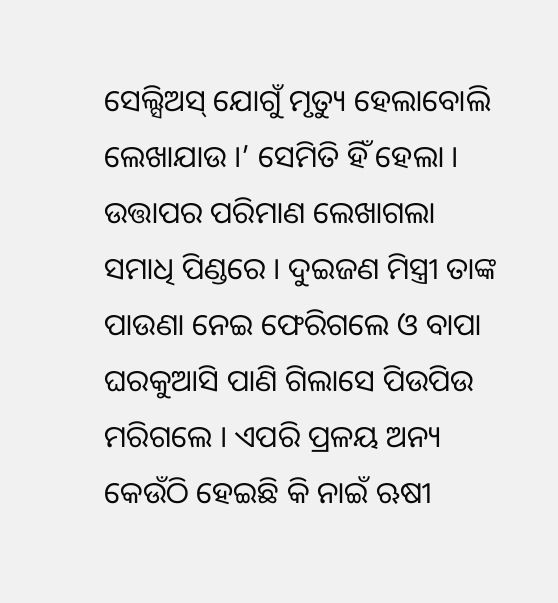ସେଲ୍ସିଅସ୍ ଯୋଗୁଁ ମୃତ୍ୟୁ ହେଲାବୋଲି ଲେଖାଯାଉ ।’ ସେମିତି ହିଁ ହେଲା । ଉତ୍ତାପର ପରିମାଣ ଲେଖାଗଲା ସମାଧି ପିଣ୍ଡରେ । ଦୁଇଜଣ ମିସ୍ତ୍ରୀ ତାଙ୍କ ପାଉଣା ନେଇ ଫେରିଗଲେ ଓ ବାପା ଘରକୁଆସି ପାଣି ଗିଲାସେ ପିଉପିଉ ମରିଗଲେ । ଏପରି ପ୍ରଳୟ ଅନ୍ୟ କେଉଁଠି ହେଇଛି କି ନାଇଁ ଋଷୀ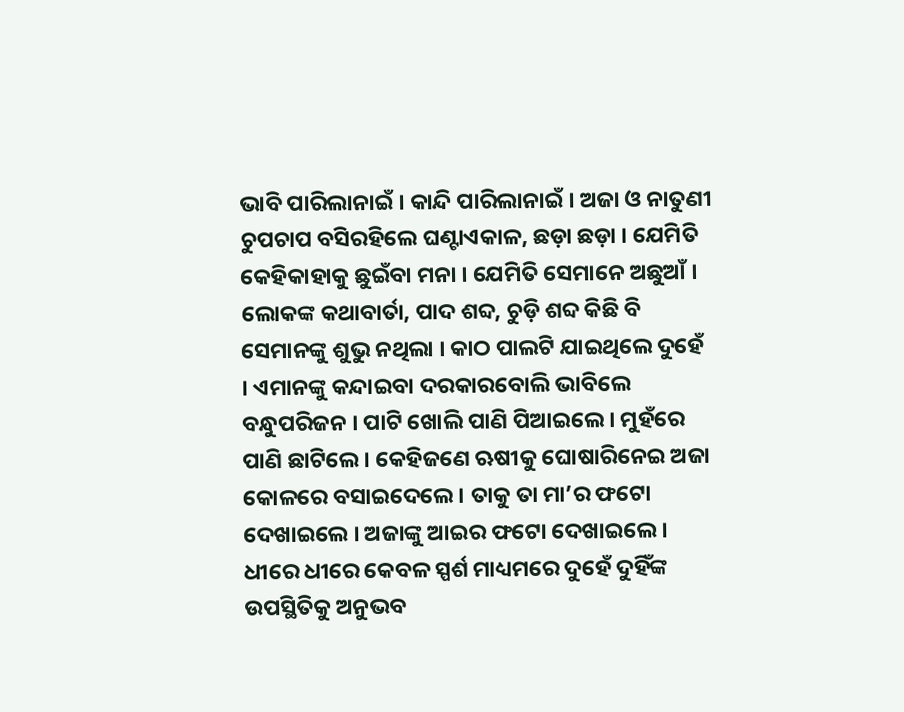ଭାବି ପାରିଲାନାଇଁ । କାନ୍ଦି ପାରିଲାନାଇଁ । ଅଜା ଓ ନାତୁଣୀ ଚୁପଚାପ ବସିରହିଲେ ଘଣ୍ଟାଏକାଳ, ଛଡ଼ା ଛଡ଼ା । ଯେମିତି କେହିକାହାକୁ ଛୁଇଁବା ମନା । ଯେମିତି ସେମାନେ ଅଛୁଆଁ । ଲୋକଙ୍କ କଥାବାର୍ତା, ପାଦ ଶବ୍ଦ, ଚୁଡ଼ି ଶବ୍ଦ କିଛି ବି ସେମାନଙ୍କୁ ଶୁଭୁ ନଥିଲା । କାଠ ପାଲଟି ଯାଇଥିଲେ ଦୁହେଁ । ଏମାନଙ୍କୁ କନ୍ଦାଇବା ଦରକାରବୋଲି ଭାବିଲେ ବନ୍ଧୁପରିଜନ । ପାଟି ଖୋଲି ପାଣି ପିଆଇଲେ । ମୁହଁରେ ପାଣି ଛାଟିଲେ । କେହିଜଣେ ଋଷୀକୁ ଘୋଷାରିନେଇ ଅଜା କୋଳରେ ବସାଇଦେଲେ । ତାକୁ ତା ମା’ର ଫଟୋ ଦେଖାଇଲେ । ଅଜାଙ୍କୁ ଆଇର ଫଟୋ ଦେଖାଇଲେ । ଧୀରେ ଧୀରେ କେବଳ ସ୍ପର୍ଶ ମାଧ୍ୟମରେ ଦୁହେଁ ଦୁହିଁଙ୍କ ଉପସ୍ଥିତିକୁ ଅନୁଭବ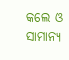କଲେ ଓ ସାମାନ୍ୟ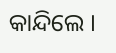କାନ୍ଦିଲେ ।